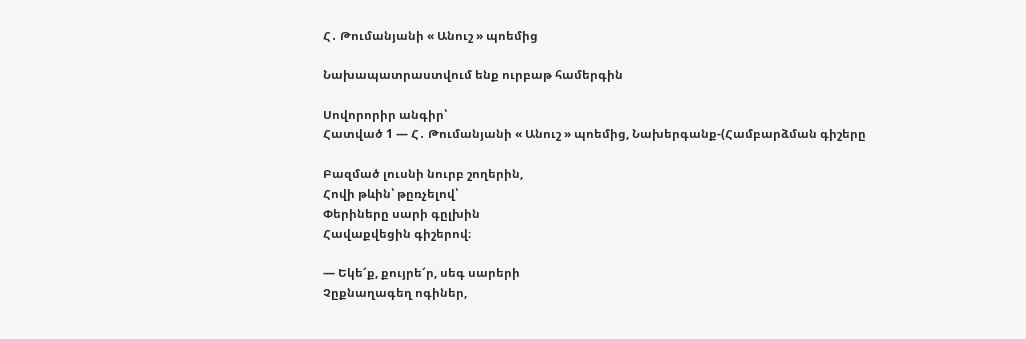Հ․ Թումանյանի « Անուշ » պոեմից

Նախապատրաստվում ենք ուրբաթ համերգին

Սովորորիր անգիր՝
Հատված 1 — Հ․ Թումանյանի « Անուշ » պոեմից, Նախերգանք-(Համբարձման գիշերը

Բազմած լուսնի նուրբ շողերին,
Հովի թևին՝ թըռչելով՝
Փերիները սարի գըլխին
Հավաքվեցին գիշերով։

— Եկե՜ք, քույրե՜ր, սեգ սարերի
Չըքնաղագեղ ոգիներ,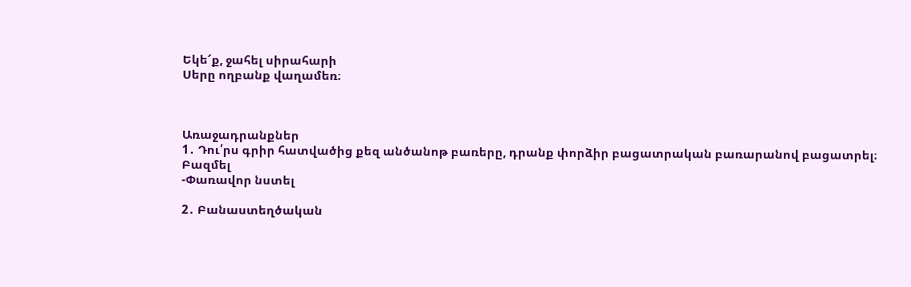Եկե՜ք, ջահել սիրահարի
Սերը ողբանք վաղամեռ։



Առաջադրանքներ
1․ Դու՛րս գրիր հատվածից քեզ անծանոթ բառերը, դրանք փորձիր բացատրական բառարանով բացատրել։
Բազմել
-Փառավոր նստել

2․ Բանաստեղծական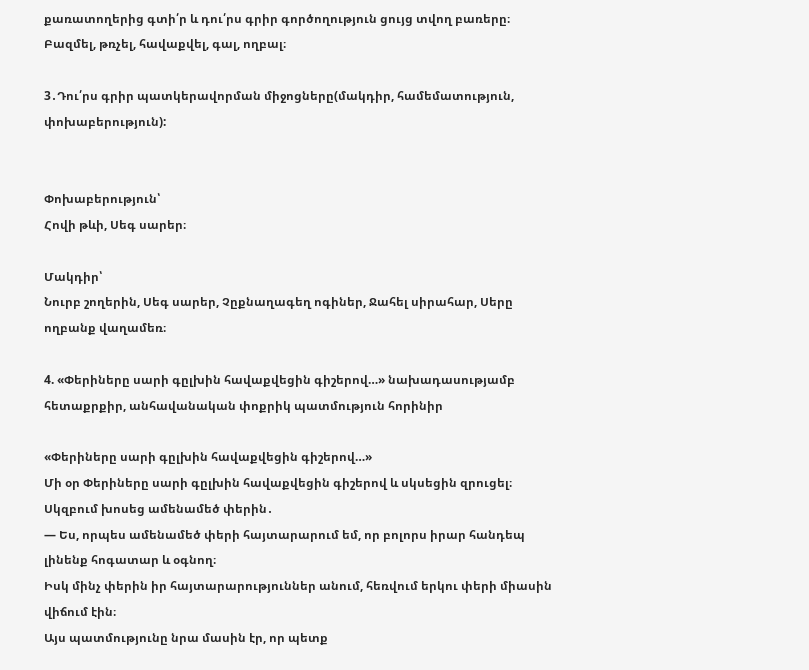քառատողերից գտի՛ր և դու՛րս գրիր գործողություն ցույց տվող բառերը։
Բազմել, թռչել, հավաքվել, գալ, ողբալ։

3․Դու՛րս գրիր պատկերավորման միջոցները(մակդիր, համեմատություն, փոխաբերություն):


Փոխաբերություն՝
Հովի թևի, Սեգ սարեր։

Մակդիր՝
Նուրբ շողերին, Սեգ սարեր, Չըքնաղագեղ ոգիներ, Ջահել սիրահար, Սերը ողբանք վաղամեռ։

4. «Փերիները սարի գըլխին հավաքվեցին գիշերով…» նախադասությամբ հետաքրքիր, անհավանական փոքրիկ պատմություն հորինիր

«Փերիները սարի գըլխին հավաքվեցին գիշերով…»
Մի օր Փերիները սարի գըլխին հավաքվեցին գիշերով և սկսեցին զրուցել։ Սկզբում խոսեց ամենամեծ փերին․
— Ես, որպես ամենամեծ փերի հայտարարում եմ, որ բոլորս իրար հանդեպ լինենք հոգատար և օգնող։
Իսկ մինչ փերին իր հայտարարություններ անում, հեռվում երկու փերի միասին վիճում էին։
Այս պատմությունը նրա մասին էր, որ պետք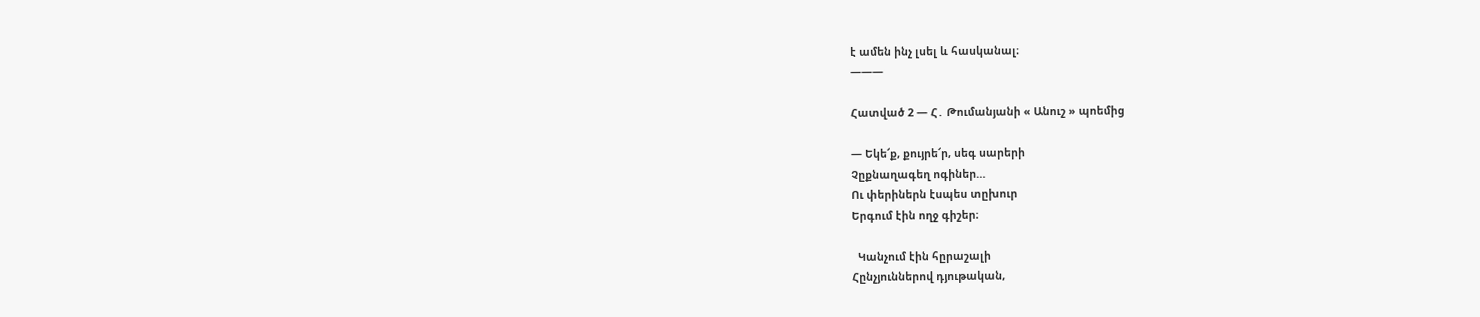է ամեն ինչ լսել և հասկանալ։
———

Հատված 2 — Հ․ Թումանյանի « Անուշ » պոեմից

— Եկե՜ք, քույրե՜ր, սեգ սարերի
Չըքնաղագեղ ոգիներ…
Ու փերիներն էսպես տըխուր
Երգում էին ողջ գիշեր։

  Կանչում էին հըրաշալի
Հընչյուններով դյութական,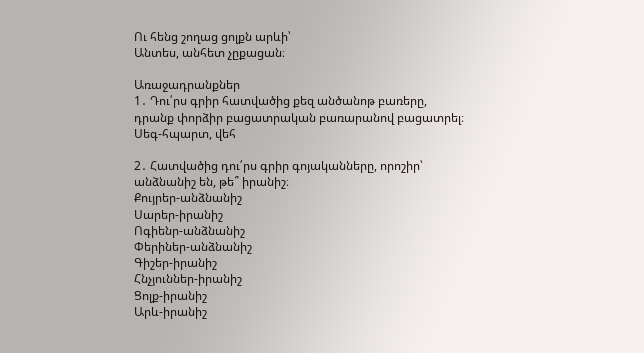Ու հենց շողաց ցոլքն արևի՝
Անտես, անհետ չըքացան։

Առաջադրանքներ
1․ Դու՛րս գրիր հատվածից քեզ անծանոթ բառերը, դրանք փորձիր բացատրական բառարանով բացատրել։
Սեգ-հպարտ, վեհ

2․ Հատվածից դու՛րս գրիր գոյականները, որոշիր՝ անձնանիշ են, թե՞ իրանիշ։
Քույրեր-անձնանիշ
Սարեր-իրանիշ
Ոգիենր-անձնանիշ
Փերիներ-անձնանիշ
Գիշեր-իրանիշ
Հնչյուններ-իրանիշ
Ցոլք-իրանիշ
Արև-իրանիշ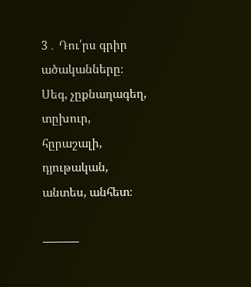3․ Դու՛րս գրիր ածականները։
Սեգ, չըքնաղագեղ, տըխուր, հըրաշալի, դյութական, անտես, անհետ։

———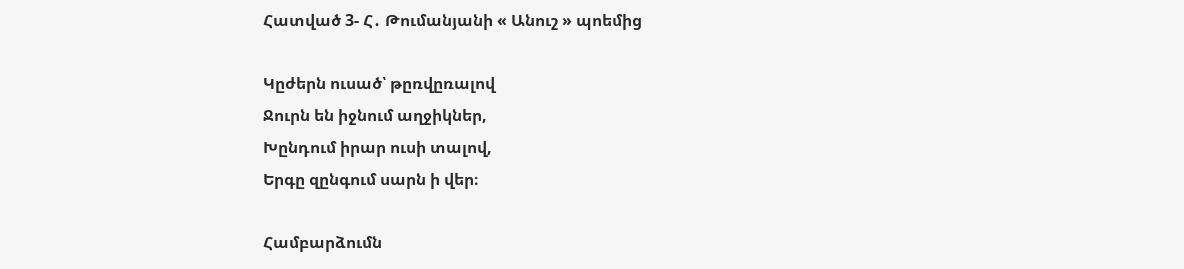Հատված 3- Հ․ Թումանյանի « Անուշ » պոեմից

Կըժերն ուսած՝ թըռվըռալով
Ջուրն են իջնում աղջիկներ,
Խընդում իրար ուսի տալով,
Երգը զընգում սարն ի վեր։

Համբարձումն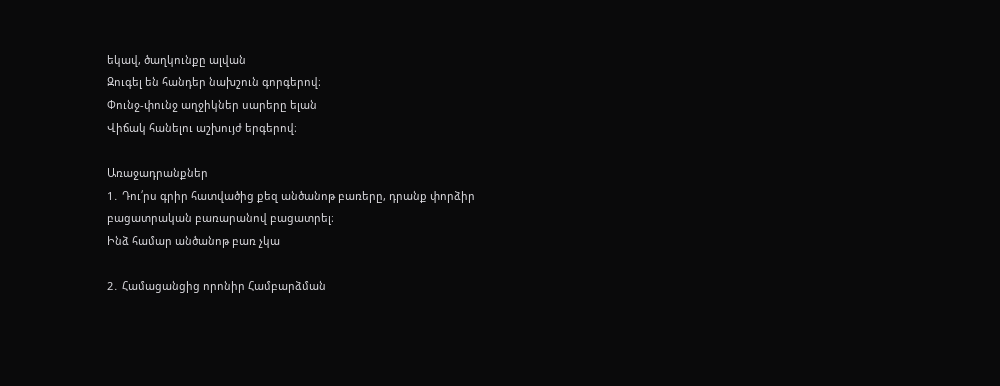եկավ, ծաղկունքը ալվան
Զուգել են հանդեր նախշուն գորգերով։
Փունջ-փունջ աղջիկներ սարերը ելան
Վիճակ հանելու աշխույժ երգերով։

Առաջադրանքներ
1․ Դու՛րս գրիր հատվածից քեզ անծանոթ բառերը, դրանք փորձիր բացատրական բառարանով բացատրել։
Ինձ համար անծանոթ բառ չկա

2․ Համացանցից որոնիր Համբարձման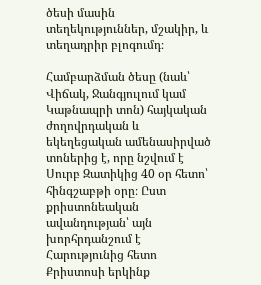ծեսի մասին տեղեկություններ, մշակիր, և տեղադրիր բլոգումդ։

Համբարձման ծեսը (նաև՝ Վիճակ, Ջանգյուլում կամ Կաթնապրի տոն) հայկական ժողովրդական և եկեղեցական ամենասիրված տոներից է, որը նշվում է Սուրբ Զատիկից 40 օր հետո՝ հինգշաբթի օրը։ Ըստ քրիստոնեական ավանդության՝ այն խորհրդանշում է Հարությունից հետո Քրիստոսի երկինք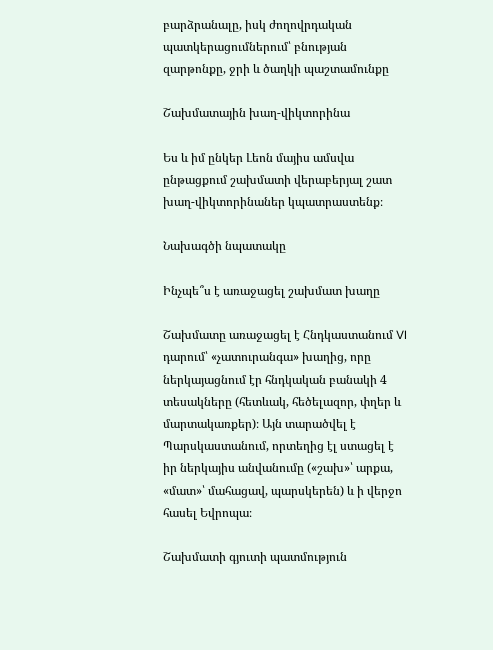բարձրանալը, իսկ ժողովրդական պատկերացումներում՝ բնության զարթոնքը, ջրի և ծաղկի պաշտամունքը

Շախմատային խաղ-վիկտորինա

Ես և իմ ընկեր Լեոն մայիս ամսվա ընթացքում շախմատի վերաբերյալ շատ խաղ-վիկտորինաներ կպատրաստենք։

Նախագծի նպատակը

Ինչպե՞ս է առաջացել շախմատ խաղը

Շախմատը առաջացել է Հնդկաստանում VI դարում՝ «չատուրանգա» խաղից, որը ներկայացնում էր հնդկական բանակի 4 տեսակները (հետևակ, հեծելազոր, փղեր և մարտակառքեր)։ Այն տարածվել է Պարսկաստանում, որտեղից էլ ստացել է իր ներկայիս անվանումը («շախ»՝ արքա, «մատ»՝ մահացավ, պարսկերեն) և ի վերջո հասել Եվրոպա։

Շախմատի գյուտի պատմություն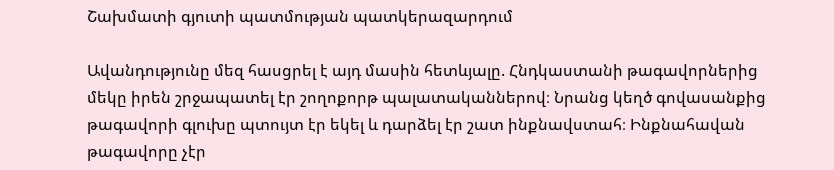Շախմատի գյուտի պատմության պատկերազարդում

Ավանդությունը մեզ հասցրել է այդ մասին հետևյալը. Հնդկաստանի թագավորներից մեկը իրեն շրջապատել էր շողոքորթ պալատականներով։ Նրանց կեղծ գովասանքից թագավորի գլուխը պտույտ էր եկել և դարձել էր շատ ինքնավստահ։ Ինքնահավան թագավորը չէր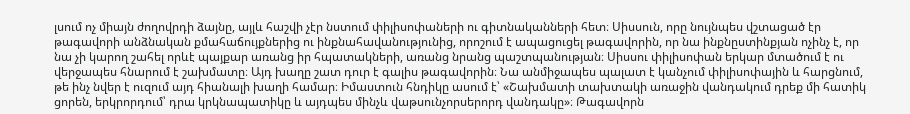լսում ոչ միայն ժողովրդի ձայնը, այլև հաշվի չէր նստում փիլիսոփաների ու գիտնականների հետ։ Սիսսուն, որը նույնպես վշտացած էր թագավորի անձնական քմահաճույքներից ու ինքնահավանությունից, որոշում է ապացուցել թագավորին, որ նա ինքնըստինքյան ոչինչ է, որ նա չի կարող շահել որևէ պայքար առանց իր հպատակների, առանց նրանց պաշտպանության։ Սիսսու փիլիսոփան երկար մտածում է ու վերջապես հնարում է շախմատը։ Այդ խաղը շատ դուր է գալիս թագավորին։ Նա անմիջապես պալատ է կանչում փիլիսոփային և հարցնում, թե ինչ նվեր է ուզում այդ հիանալի խաղի համար։ Իմաստուն հնդիկը ասում է՝ «Շախմատի տախտակի առաջին վանդակում դրեք մի հատիկ ցորեն, երկրորդում՝ դրա կրկնապատիկը և այդպես մինչև վաթսունչորսերորդ վանդակը»։ Թագավորն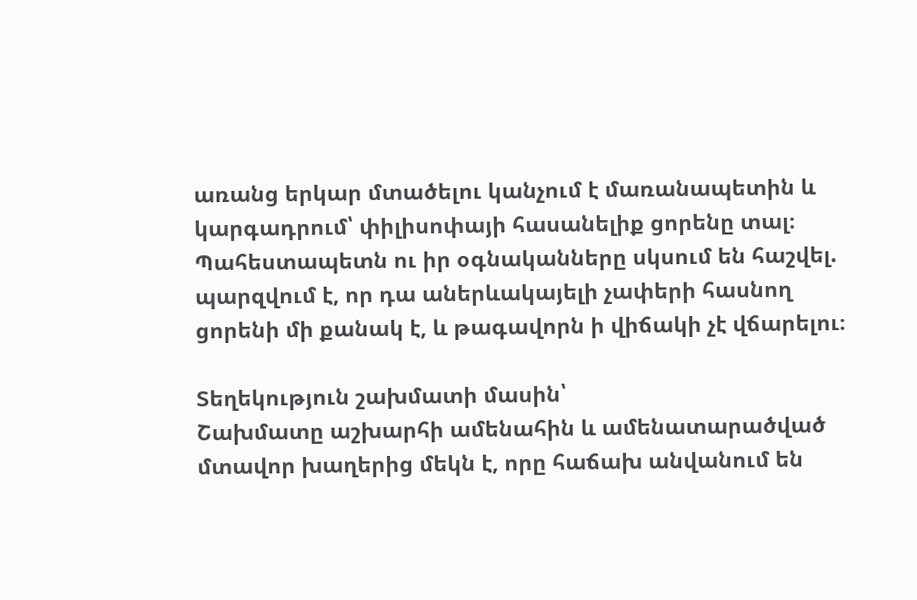առանց երկար մտածելու կանչում է մառանապետին և կարգադրում՝ փիլիսոփայի հասանելիք ցորենը տալ։ Պահեստապետն ու իր օգնականները սկսում են հաշվել. պարզվում է, որ դա աներևակայելի չափերի հասնող ցորենի մի քանակ է, և թագավորն ի վիճակի չէ վճարելու։

Տեղեկություն շախմատի մասին՝
Շախմատը աշխարհի ամենահին և ամենատարածված մտավոր խաղերից մեկն է, որը հաճախ անվանում են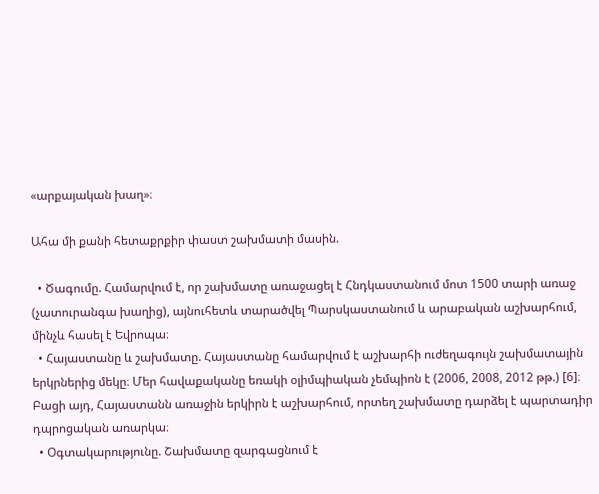«արքայական խաղ»։

Ահա մի քանի հետաքրքիր փաստ շախմատի մասին.

  • Ծագումը. Համարվում է, որ շախմատը առաջացել է Հնդկաստանում մոտ 1500 տարի առաջ (չատուրանգա խաղից), այնուհետև տարածվել Պարսկաստանում և արաբական աշխարհում, մինչև հասել է Եվրոպա։
  • Հայաստանը և շախմատը. Հայաստանը համարվում է աշխարհի ուժեղագույն շախմատային երկրներից մեկը։ Մեր հավաքականը եռակի օլիմպիական չեմպիոն է (2006, 2008, 2012 թթ.) [6]։ Բացի այդ, Հայաստանն առաջին երկիրն է աշխարհում, որտեղ շախմատը դարձել է պարտադիր դպրոցական առարկա։
  • Օգտակարությունը. Շախմատը զարգացնում է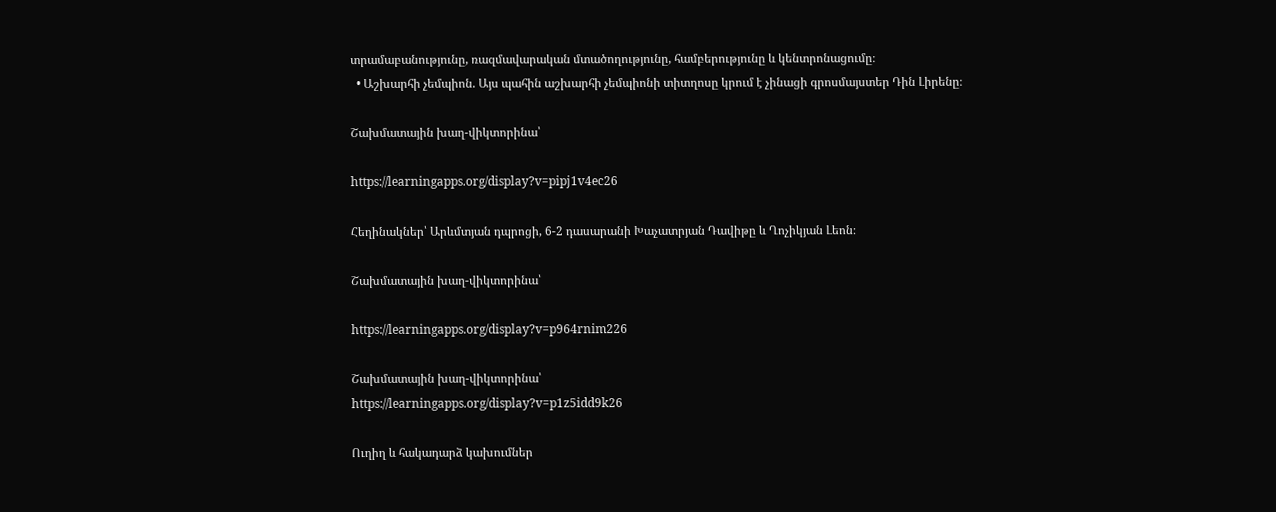տրամաբանությունը, ռազմավարական մտածողությունը, համբերությունը և կենտրոնացումը։
  • Աշխարհի չեմպիոն. Այս պահին աշխարհի չեմպիոնի տիտղոսը կրում է չինացի գրոսմայստեր Դին Լիրենը։

Շախմատային խաղ-վիկտորինա՝

https://learningapps.org/display?v=pipj1v4ec26

Հեղինակներ՝ Արևմտյան դպրոցի, 6-2 դասարանի Խաչատրյան Դավիթը և Ղոչիկյան Լեոն։

Շախմատային խաղ-վիկտորինա՝

https://learningapps.org/display?v=p964rnim226

Շախմատային խաղ-վիկտորինա՝
https://learningapps.org/display?v=p1z5idd9k26

Ուղիղ և հակադարձ կախումներ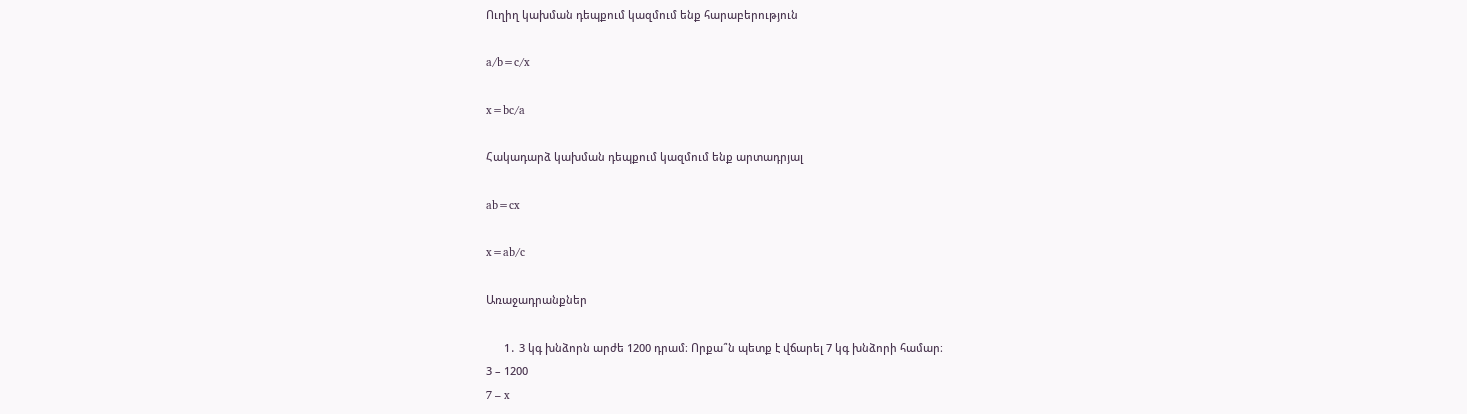Ուղիղ կախման դեպքում կազմում ենք հարաբերություն

a/b=c/x

x=bc/a

Հակադարձ կախման դեպքում կազմում ենք արտադրյալ

ab=cx

x=ab/c

Առաջադրանքներ

      1․ 3 կգ խնձորն արժե 1200 դրամ։ Որքա՞ն պետք է վճարել 7 կգ խնձորի համար։
3 – 1200
7 – x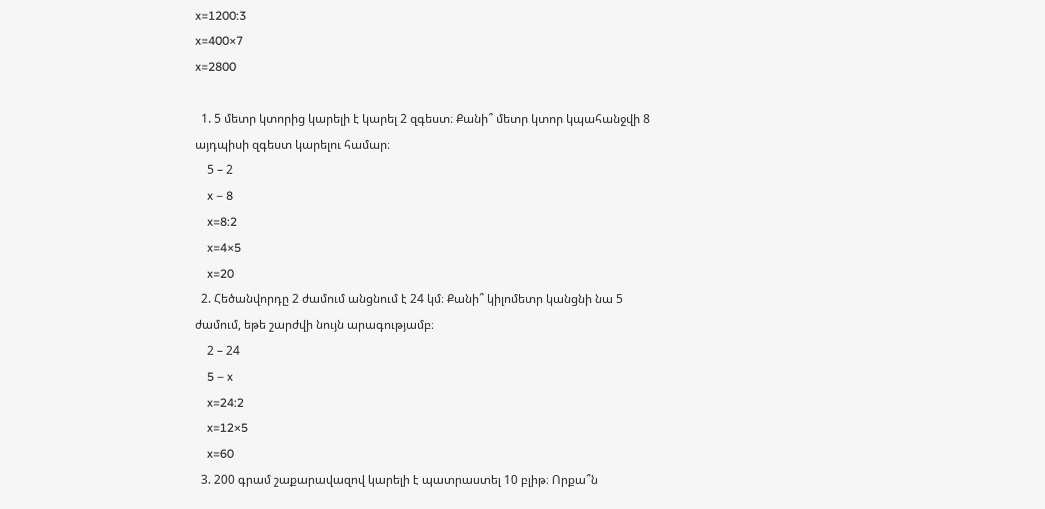x=1200:3
x=400×7
x=2800

  1. 5 մետր կտորից կարելի է կարել 2 զգեստ։ Քանի՞ մետր կտոր կպահանջվի 8 այդպիսի զգեստ կարելու համար։
    5 – 2
    x – 8
    x=8:2
    x=4×5
    x=20
  2. Հեծանվորդը 2 ժամում անցնում է 24 կմ։ Քանի՞ կիլոմետր կանցնի նա 5 ժամում, եթե շարժվի նույն արագությամբ։
    2 – 24
    5 – x
    x=24:2
    x=12×5
    x=60
  3. 200 գրամ շաքարավազով կարելի է պատրաստել 10 բլիթ։ Որքա՞ն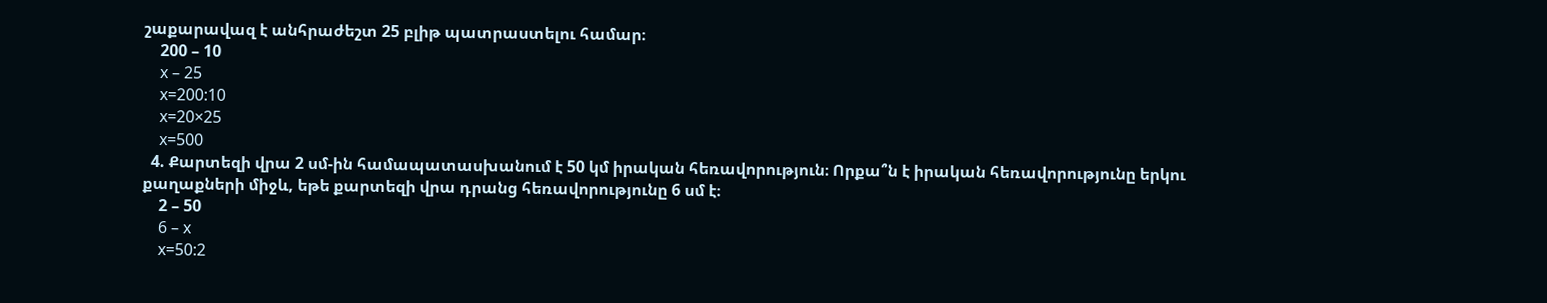շաքարավազ է անհրաժեշտ 25 բլիթ պատրաստելու համար։
    200 – 10
    x – 25
    x=200:10
    x=20×25
    x=500
  4. Քարտեզի վրա 2 սմ-ին համապատասխանում է 50 կմ իրական հեռավորություն։ Որքա՞ն է իրական հեռավորությունը երկու քաղաքների միջև, եթե քարտեզի վրա դրանց հեռավորությունը 6 սմ է։
    2 – 50
    6 – x
    x=50:2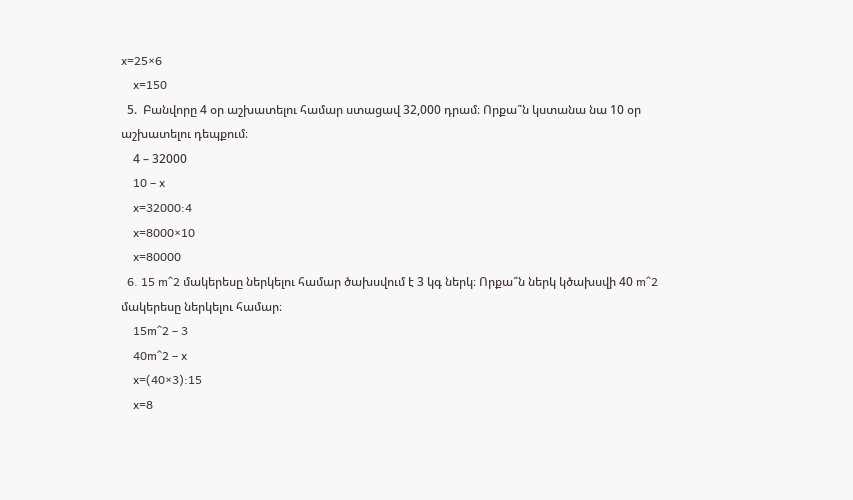x=25×6
    x=150
  5.  Բանվորը 4 օր աշխատելու համար ստացավ 32,000 դրամ։ Որքա՞ն կստանա նա 10 օր աշխատելու դեպքում։
    4 – 32000
    10 – x
    x=32000:4
    x=8000×10
    x=80000
  6. 15 m^2 մակերեսը ներկելու համար ծախսվում է 3 կգ ներկ։ Որքա՞ն ներկ կծախսվի 40 m^2 մակերեսը ներկելու համար։
    15m^2 – 3
    40m^2 – x
    x=(40×3):15
    x=8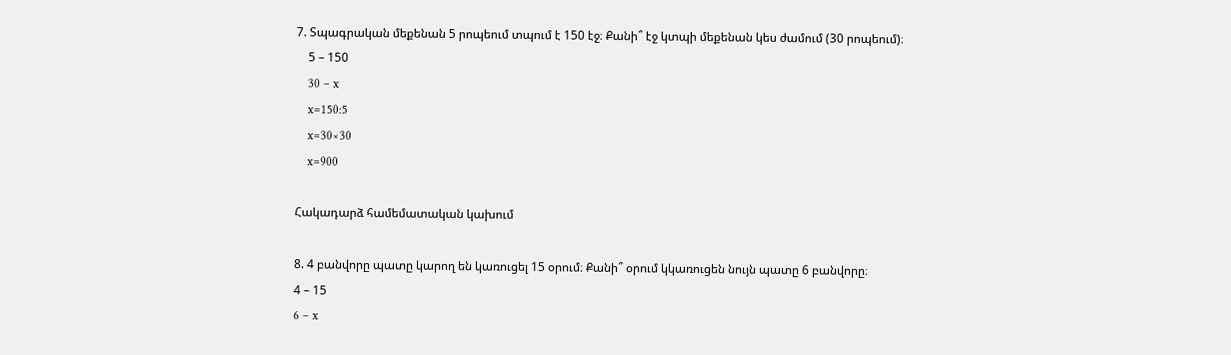7. Տպագրական մեքենան 5 րոպեում տպում է 150 էջ։ Քանի՞ էջ կտպի մեքենան կես ժամում (30 րոպեում)։
    5 – 150
    30 – x
    x=150:5
    x=30×30
    x=900

Հակադարձ համեմատական կախում

8. 4 բանվորը պատը կարող են կառուցել 15 օրում։ Քանի՞ օրում կկառուցեն նույն պատը 6 բանվորը։
4 – 15
6 – x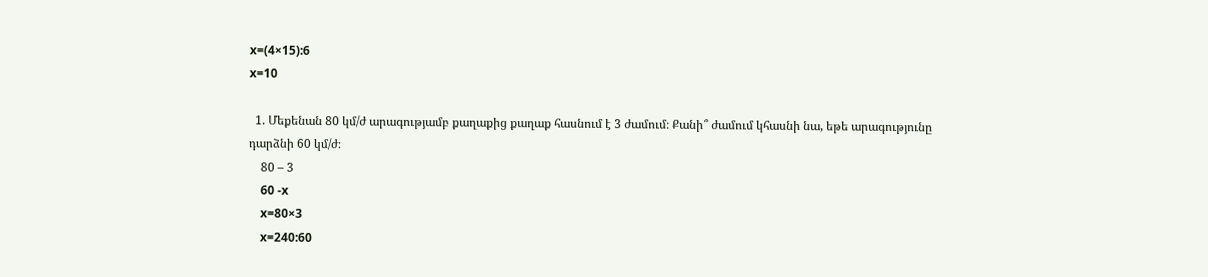x=(4×15):6
x=10

  1. Մեքենան 80 կմ/ժ արագությամբ քաղաքից քաղաք հասնում է 3 ժամում։ Քանի՞ ժամում կհասնի նա, եթե արագությունը դարձնի 60 կմ/ժ։
    80 – 3
    60 -x
    x=80×3
    x=240:60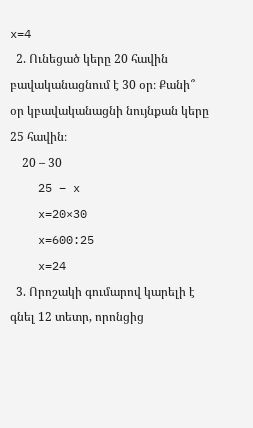x=4
  2. Ունեցած կերը 20 հավին բավականացնում է 30 օր։ Քանի՞ օր կբավականացնի նույնքան կերը 25 հավին։
    20 – 30
    25 – x
    x=20×30
    x=600:25
    x=24
  3. Որոշակի գումարով կարելի է գնել 12 տետր, որոնցից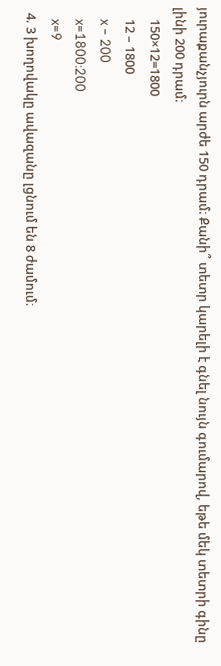յուրաքանչյուրն արժե 150 դրամ։ Քանի՞ տետր կարելի է գնել նույն գումարով, եթե մեկ տետրի գինը լինի 200 դրամ։
    150×12=1800
    12 – 1800
    x – 200
    x=1800:200
    x=9
  4. 3 խողովակը ավազանը լցնում են 8 ժամում։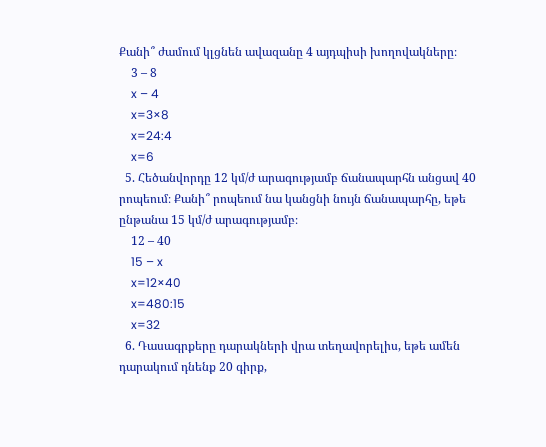Քանի՞ ժամում կլցնեն ավազանը 4 այդպիսի խողովակները։
    3 – 8
    x – 4
    x=3×8
    x=24:4
    x=6
  5. Հեծանվորդը 12 կմ/ժ արագությամբ ճանապարհն անցավ 40 րոպեում։ Քանի՞ րոպեում նա կանցնի նույն ճանապարհը, եթե ընթանա 15 կմ/ժ արագությամբ։
    12 – 40
    15 – x
    x=12×40
    x=480:15
    x=32
  6. Դասագրքերը դարակների վրա տեղավորելիս, եթե ամեն դարակում դնենք 20 գիրք,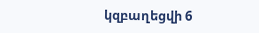կզբաղեցվի 6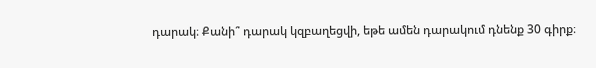դարակ։ Քանի՞ դարակ կզբաղեցվի, եթե ամեն դարակում դնենք 30 գիրք։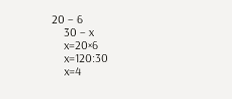20 – 6
    30 – x
    x=20×6
    x=120:30
    x=4